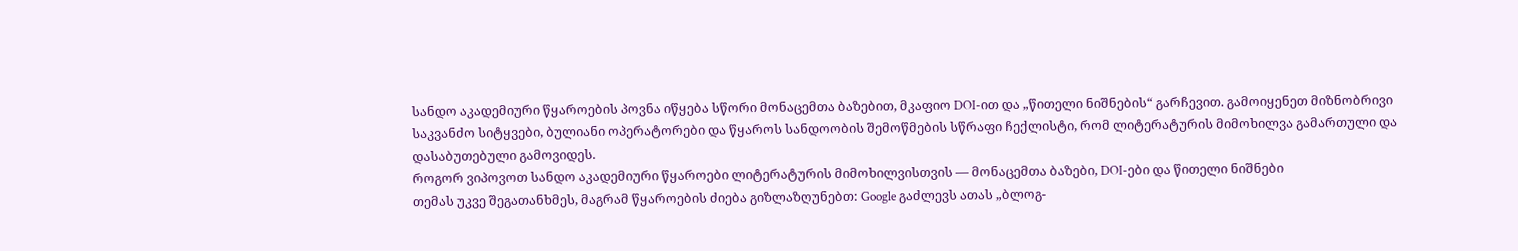სანდო აკადემიური წყაროების პოვნა იწყება სწორი მონაცემთა ბაზებით, მკაფიო DOI-ით და „წითელი ნიშნების“ გარჩევით. გამოიყენეთ მიზნობრივი საკვანძო სიტყვები, ბულიანი ოპერატორები და წყაროს სანდოობის შემოწმების სწრაფი ჩექლისტი, რომ ლიტერატურის მიმოხილვა გამართული და დასაბუთებული გამოვიდეს.
როგორ ვიპოვოთ სანდო აკადემიური წყაროები ლიტერატურის მიმოხილვისთვის — მონაცემთა ბაზები, DOI-ები და წითელი ნიშნები
თემას უკვე შეგათანხმეს, მაგრამ წყაროების ძიება გიზლაზღუნებთ: Google გაძლევს ათას „ბლოგ-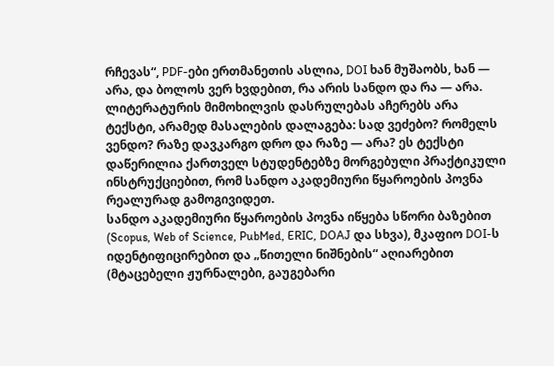რჩევას“, PDF-ები ერთმანეთის ასლია, DOI ხან მუშაობს, ხან — არა, და ბოლოს ვერ ხვდებით, რა არის სანდო და რა — არა. ლიტერატურის მიმოხილვის დასრულებას აჩერებს არა ტექსტი, არამედ მასალების დალაგება: სად ვეძებო? რომელს ვენდო? რაზე დავკარგო დრო და რაზე — არა? ეს ტექსტი დაწერილია ქართველ სტუდენტებზე მორგებული პრაქტიკული ინსტრუქციებით, რომ სანდო აკადემიური წყაროების პოვნა რეალურად გამოგივიდეთ.
სანდო აკადემიური წყაროების პოვნა იწყება სწორი ბაზებით (Scopus, Web of Science, PubMed, ERIC, DOAJ და სხვა), მკაფიო DOI-ს იდენტიფიცირებით და „წითელი ნიშნების“ აღიარებით (მტაცებელი ჟურნალები, გაუგებარი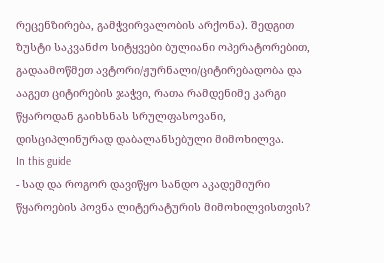რეცენზირება, გამჭვირვალობის არქონა). შედგით ზუსტი საკვანძო სიტყვები ბულიანი ოპერატორებით, გადაამოწმეთ ავტორი/ჟურნალი/ციტირებადობა და ააგეთ ციტირების ჯაჭვი, რათა რამდენიმე კარგი წყაროდან გაიხსნას სრულფასოვანი, დისციპლინურად დაბალანსებული მიმოხილვა.
In this guide
- სად და როგორ დავიწყო სანდო აკადემიური წყაროების პოვნა ლიტერატურის მიმოხილვისთვის?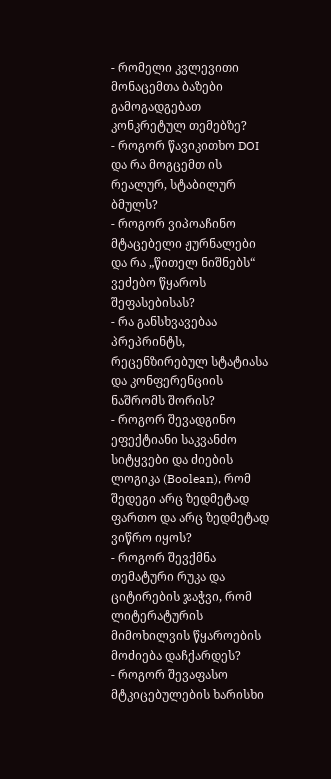- რომელი კვლევითი მონაცემთა ბაზები გამოგადგებათ კონკრეტულ თემებზე?
- როგორ წავიკითხო DOI და რა მოგცემთ ის რეალურ, სტაბილურ ბმულს?
- როგორ ვიპოაჩინო მტაცებელი ჟურნალები და რა „წითელ ნიშნებს“ ვეძებო წყაროს შეფასებისას?
- რა განსხვავებაა პრეპრინტს, რეცენზირებულ სტატიასა და კონფერენციის ნაშრომს შორის?
- როგორ შევადგინო ეფექტიანი საკვანძო სიტყვები და ძიების ლოგიკა (Boolean), რომ შედეგი არც ზედმეტად ფართო და არც ზედმეტად ვიწრო იყოს?
- როგორ შევქმნა თემატური რუკა და ციტირების ჯაჭვი, რომ ლიტერატურის მიმოხილვის წყაროების მოძიება დაჩქარდეს?
- როგორ შევაფასო მტკიცებულების ხარისხი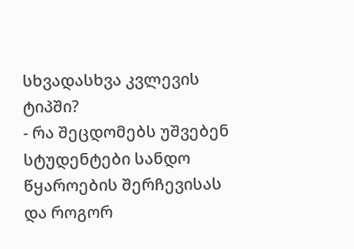სხვადასხვა კვლევის ტიპში?
- რა შეცდომებს უშვებენ სტუდენტები სანდო წყაროების შერჩევისას და როგორ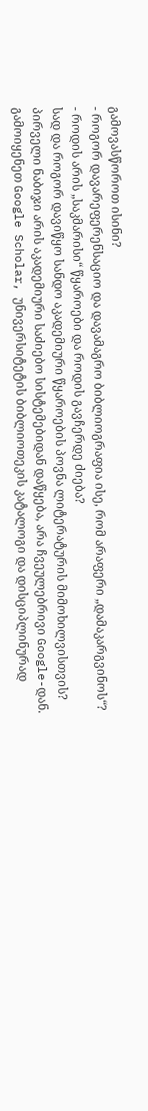გამოვასწოროთ ისინი?
- როგორ დავარეფერენსაციო და დავამაგრო ბიბლიოგრაფია ისე, რომ არაფერი „დამაკარგვინოს“?
- როდის არის „საკმარისი“ წყაროები და როდის გავჩერდე ძიება?
სად და როგორ დავიწყო სანდო აკადემიური წყაროების პოვნა ლიტერატურის მიმოხილვისთვის?
პირველი ნაბიჯი არის აკადემიური საძიებო სისტემებიდან დაწყება, არა ჩვეულებრივი Google-დან. გამოიყენეთ Google Scholar, უნივერსიტეტის ბიბლიოთეკის კატალოგი და დისციპლინურად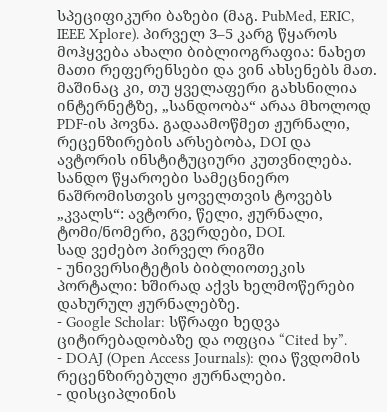სპეციფიკური ბაზები (მაგ. PubMed, ERIC, IEEE Xplore). პირველ 3–5 კარგ წყაროს მოჰყვება ახალი ბიბლიოგრაფია: ნახეთ მათი რეფერენსები და ვინ ახსენებს მათ.
მაშინაც კი, თუ ყველაფერი გახსნილია ინტერნეტზე, „სანდოობა“ არაა მხოლოდ PDF-ის პოვნა. გადაამოწმეთ ჟურნალი, რეცენზირების არსებობა, DOI და ავტორის ინსტიტუციური კუთვნილება. სანდო წყაროები სამეცნიერო ნაშრომისთვის ყოველთვის ტოვებს „კვალს“: ავტორი, წელი, ჟურნალი, ტომი/ნომერი, გვერდები, DOI.
სად ვეძებო პირველ რიგში
- უნივერსიტეტის ბიბლიოთეკის პორტალი: ხშირად აქვს ხელმოწერები დახურულ ჟურნალებზე.
- Google Scholar: სწრაფი ხედვა ციტირებადობაზე და ოფცია “Cited by”.
- DOAJ (Open Access Journals): ღია წვდომის რეცენზირებული ჟურნალები.
- დისციპლინის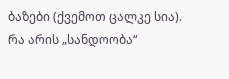ბაზები (ქვემოთ ცალკე სია).
რა არის „სანდოობა“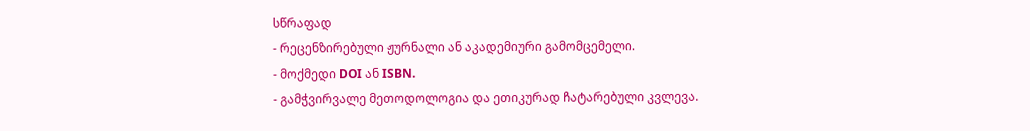სწრაფად
- რეცენზირებული ჟურნალი ან აკადემიური გამომცემელი.
- მოქმედი DOI ან ISBN.
- გამჭვირვალე მეთოდოლოგია და ეთიკურად ჩატარებული კვლევა.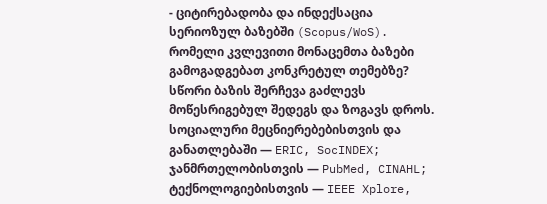- ციტირებადობა და ინდექსაცია სერიოზულ ბაზებში (Scopus/WoS).
რომელი კვლევითი მონაცემთა ბაზები გამოგადგებათ კონკრეტულ თემებზე?
სწორი ბაზის შერჩევა გაძლევს მოწესრიგებულ შედეგს და ზოგავს დროს. სოციალური მეცნიერებებისთვის და განათლებაში — ERIC, SocINDEX; ჯანმრთელობისთვის — PubMed, CINAHL; ტექნოლოგიებისთვის — IEEE Xplore,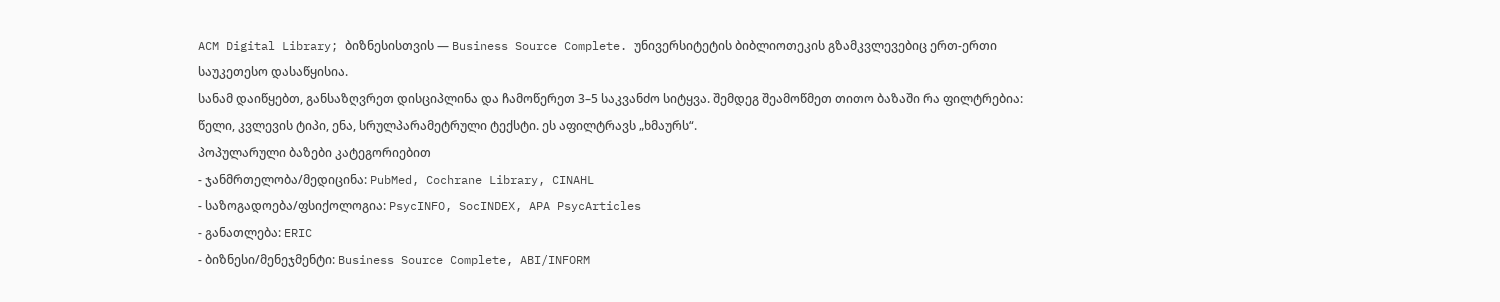ACM Digital Library; ბიზნესისთვის — Business Source Complete. უნივერსიტეტის ბიბლიოთეკის გზამკვლევებიც ერთ-ერთი საუკეთესო დასაწყისია.
სანამ დაიწყებთ, განსაზღვრეთ დისციპლინა და ჩამოწერეთ 3–5 საკვანძო სიტყვა. შემდეგ შეამოწმეთ თითო ბაზაში რა ფილტრებია: წელი, კვლევის ტიპი, ენა, სრულპარამეტრული ტექსტი. ეს აფილტრავს „ხმაურს“.
პოპულარული ბაზები კატეგორიებით
- ჯანმრთელობა/მედიცინა: PubMed, Cochrane Library, CINAHL
- საზოგადოება/ფსიქოლოგია: PsycINFO, SocINDEX, APA PsycArticles
- განათლება: ERIC
- ბიზნესი/მენეჯმენტი: Business Source Complete, ABI/INFORM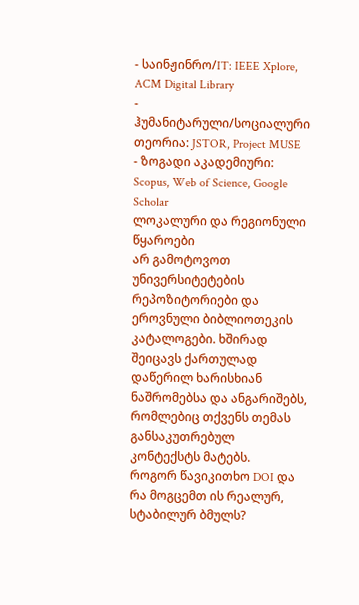- საინჟინრო/IT: IEEE Xplore, ACM Digital Library
- ჰუმანიტარული/სოციალური თეორია: JSTOR, Project MUSE
- ზოგადი აკადემიური: Scopus, Web of Science, Google Scholar
ლოკალური და რეგიონული წყაროები
არ გამოტოვოთ უნივერსიტეტების რეპოზიტორიები და ეროვნული ბიბლიოთეკის კატალოგები. ხშირად შეიცავს ქართულად დაწერილ ხარისხიან ნაშრომებსა და ანგარიშებს, რომლებიც თქვენს თემას განსაკუთრებულ კონტექსტს მატებს.
როგორ წავიკითხო DOI და რა მოგცემთ ის რეალურ, სტაბილურ ბმულს?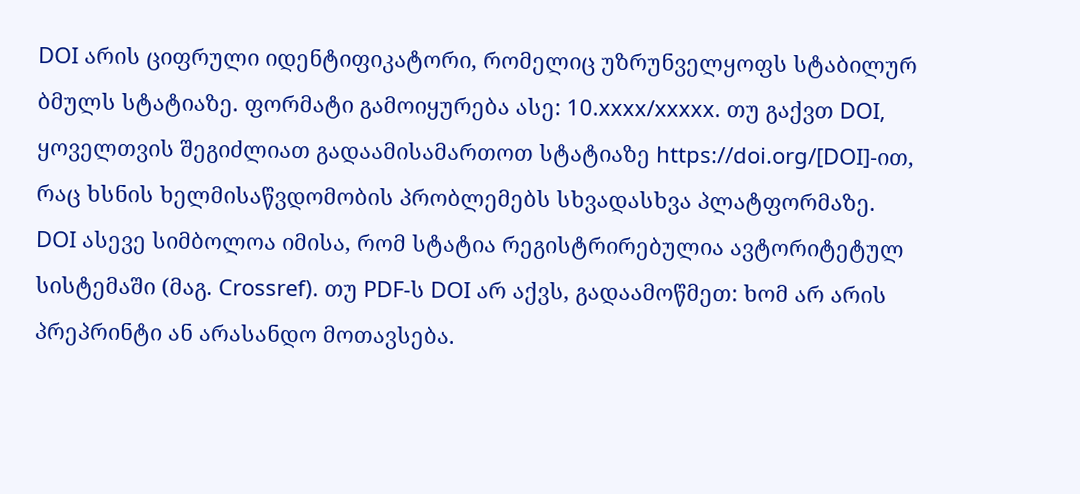DOI არის ციფრული იდენტიფიკატორი, რომელიც უზრუნველყოფს სტაბილურ ბმულს სტატიაზე. ფორმატი გამოიყურება ასე: 10.xxxx/xxxxx. თუ გაქვთ DOI, ყოველთვის შეგიძლიათ გადაამისამართოთ სტატიაზე https://doi.org/[DOI]-ით, რაც ხსნის ხელმისაწვდომობის პრობლემებს სხვადასხვა პლატფორმაზე.
DOI ასევე სიმბოლოა იმისა, რომ სტატია რეგისტრირებულია ავტორიტეტულ სისტემაში (მაგ. Crossref). თუ PDF-ს DOI არ აქვს, გადაამოწმეთ: ხომ არ არის პრეპრინტი ან არასანდო მოთავსება.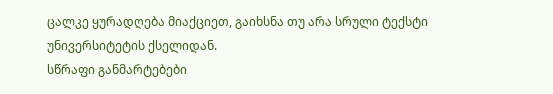ცალკე ყურადღება მიაქციეთ, გაიხსნა თუ არა სრული ტექსტი უნივერსიტეტის ქსელიდან.
სწრაფი განმარტებები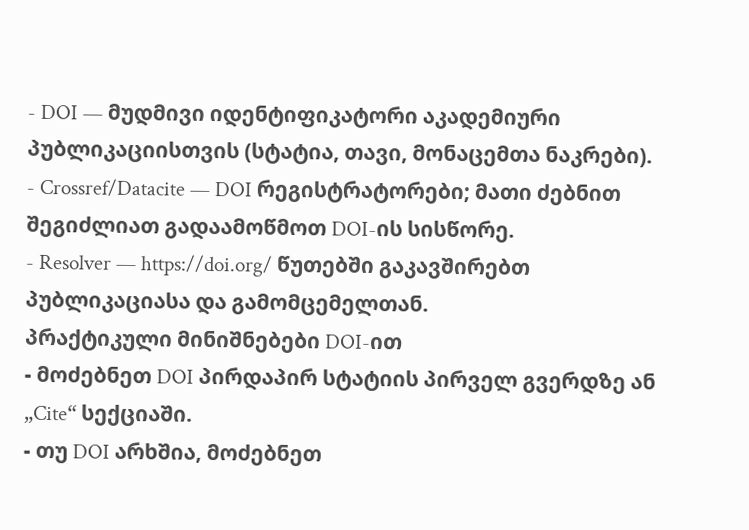- DOI — მუდმივი იდენტიფიკატორი აკადემიური პუბლიკაციისთვის (სტატია, თავი, მონაცემთა ნაკრები).
- Crossref/Datacite — DOI რეგისტრატორები; მათი ძებნით შეგიძლიათ გადაამოწმოთ DOI-ის სისწორე.
- Resolver — https://doi.org/ წუთებში გაკავშირებთ პუბლიკაციასა და გამომცემელთან.
პრაქტიკული მინიშნებები DOI-ით
- მოძებნეთ DOI პირდაპირ სტატიის პირველ გვერდზე ან „Cite“ სექციაში.
- თუ DOI არხშია, მოძებნეთ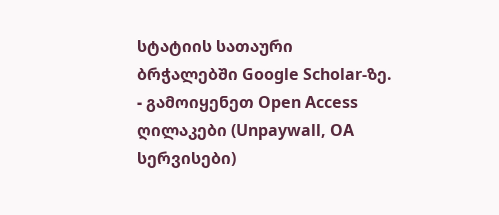სტატიის სათაური ბრჭალებში Google Scholar-ზე.
- გამოიყენეთ Open Access ღილაკები (Unpaywall, OA სერვისები)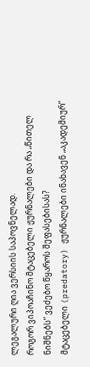ლეგალური ღია ვერსიის საპოვნელად.
როგორ ვიპოაჩინო მტაცებელი ჟურნალები და რა „წითელ ნიშნებს“ ვეძებო წყაროს შეფასებისას?
მტაცებელი (predatory) ჟურნალები ინახავენ „აკადემიურ“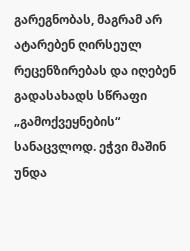გარეგნობას, მაგრამ არ ატარებენ ღირსეულ რეცენზირებას და იღებენ გადასახადს სწრაფი „გამოქვეყნების“ სანაცვლოდ. ეჭვი მაშინ უნდა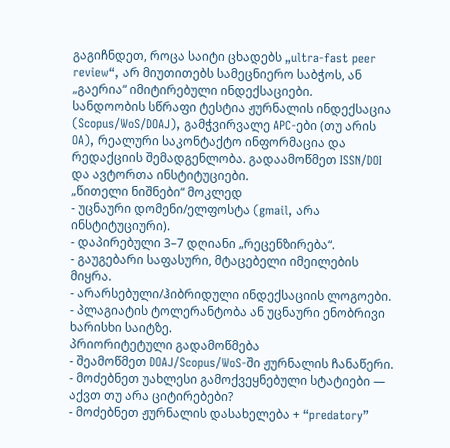გაგიჩნდეთ, როცა საიტი ცხადებს „ultra-fast peer review“, არ მიუთითებს სამეცნიერო საბჭოს, ან „გაერია“ იმიტირებული ინდექსაციები.
სანდოობის სწრაფი ტესტია ჟურნალის ინდექსაცია (Scopus/WoS/DOAJ), გამჭვირვალე APC-ები (თუ არის OA), რეალური საკონტაქტო ინფორმაცია და რედაქციის შემადგენლობა. გადაამოწმეთ ISSN/DOI და ავტორთა ინსტიტუციები.
„წითელი ნიშნები“ მოკლედ
- უცნაური დომენი/ელფოსტა (gmail, არა ინსტიტუციური).
- დაპირებული 3–7 დღიანი „რეცენზირება“.
- გაუგებარი საფასური, მტაცებელი იმეილების მიყრა.
- არარსებული/ჰიბრიდული ინდექსაციის ლოგოები.
- პლაგიატის ტოლერანტობა ან უცნაური ენობრივი ხარისხი საიტზე.
პრიორიტეტული გადამოწმება
- შეამოწმეთ DOAJ/Scopus/WoS-ში ჟურნალის ჩანაწერი.
- მოძებნეთ უახლესი გამოქვეყნებული სტატიები — აქვთ თუ არა ციტირებები?
- მოძებნეთ ჟურნალის დასახელება + “predatory”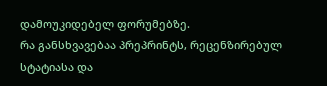დამოუკიდებელ ფორუმებზე.
რა განსხვავებაა პრეპრინტს, რეცენზირებულ სტატიასა და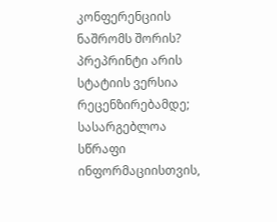კონფერენციის ნაშრომს შორის?
პრეპრინტი არის სტატიის ვერსია რეცენზირებამდე; სასარგებლოა სწრაფი ინფორმაციისთვის,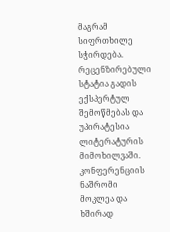მაგრამ სიფრთხილე სჭირდება. რეცენზირებული სტატია გადის ექსპერტულ შემოწმებას და უპირატესია ლიტერატურის მიმოხილვაში. კონფერენციის ნაშრომი მოკლეა და ხშირად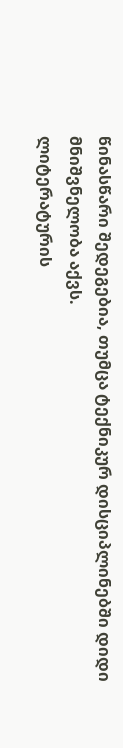წინასწარი შედეგებია, თუმცა ტექნიკურ დისციპლინებში დიდი მნიშვნელობა აქვს.
ლიტერატურის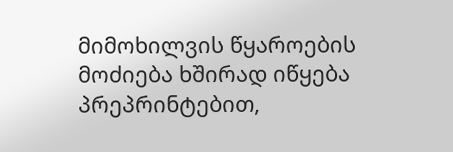მიმოხილვის წყაროების მოძიება ხშირად იწყება პრეპრინტებით,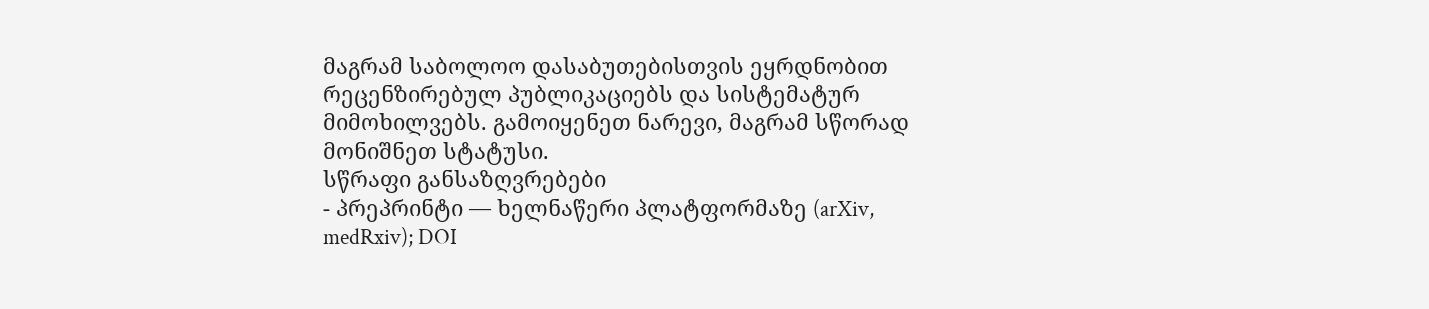მაგრამ საბოლოო დასაბუთებისთვის ეყრდნობით რეცენზირებულ პუბლიკაციებს და სისტემატურ მიმოხილვებს. გამოიყენეთ ნარევი, მაგრამ სწორად მონიშნეთ სტატუსი.
სწრაფი განსაზღვრებები
- პრეპრინტი — ხელნაწერი პლატფორმაზე (arXiv, medRxiv); DOI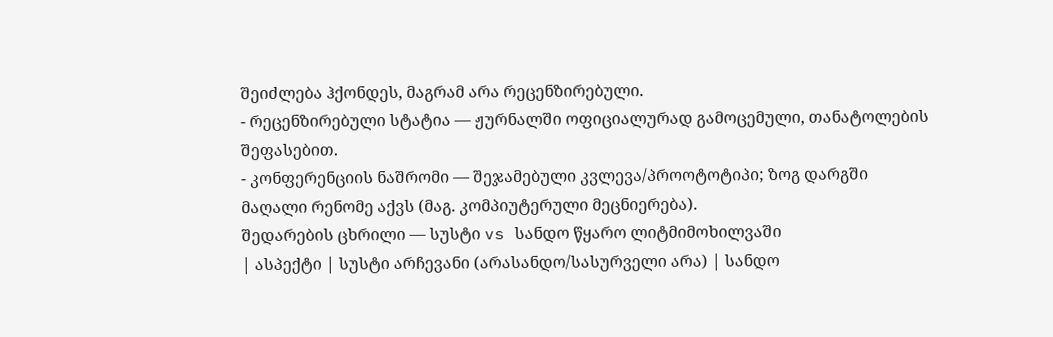შეიძლება ჰქონდეს, მაგრამ არა რეცენზირებული.
- რეცენზირებული სტატია — ჟურნალში ოფიციალურად გამოცემული, თანატოლების შეფასებით.
- კონფერენციის ნაშრომი — შეჯამებული კვლევა/პროოტოტიპი; ზოგ დარგში მაღალი რენომე აქვს (მაგ. კომპიუტერული მეცნიერება).
შედარების ცხრილი — სუსტი vs სანდო წყარო ლიტმიმოხილვაში
| ასპექტი | სუსტი არჩევანი (არასანდო/სასურველი არა) | სანდო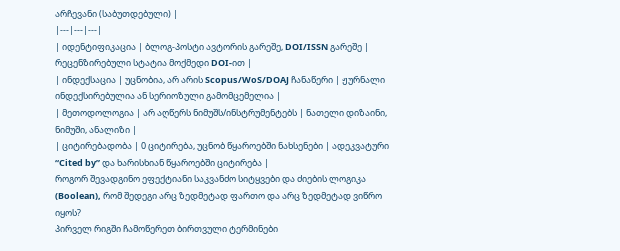არჩევანი (საბუთდებული) |
|---|---|---|
| იდენტიფიკაცია | ბლოგ-პოსტი ავტორის გარეშე, DOI/ISSN გარეშე | რეცენზირებული სტატია მოქმედი DOI-ით |
| ინდექსაცია | უცნობია, არ არის Scopus/WoS/DOAJ ჩანაწერი | ჟურნალი ინდექსირებულია ან სერიოზული გამომცემელია |
| მეთოდოლოგია | არ აღწერს ნიმუშს/ინსტრუმენტებს | ნათელი დიზაინი, ნიმუში, ანალიზი |
| ციტირებადობა | 0 ციტირება, უცნობ წყაროებში ნახსენები | ადეკვატური “Cited by” და ხარისხიან წყაროებში ციტირება |
როგორ შევადგინო ეფექტიანი საკვანძო სიტყვები და ძიების ლოგიკა (Boolean), რომ შედეგი არც ზედმეტად ფართო და არც ზედმეტად ვიწრო იყოს?
პირველ რიგში ჩამოწერეთ ბირთვული ტერმინები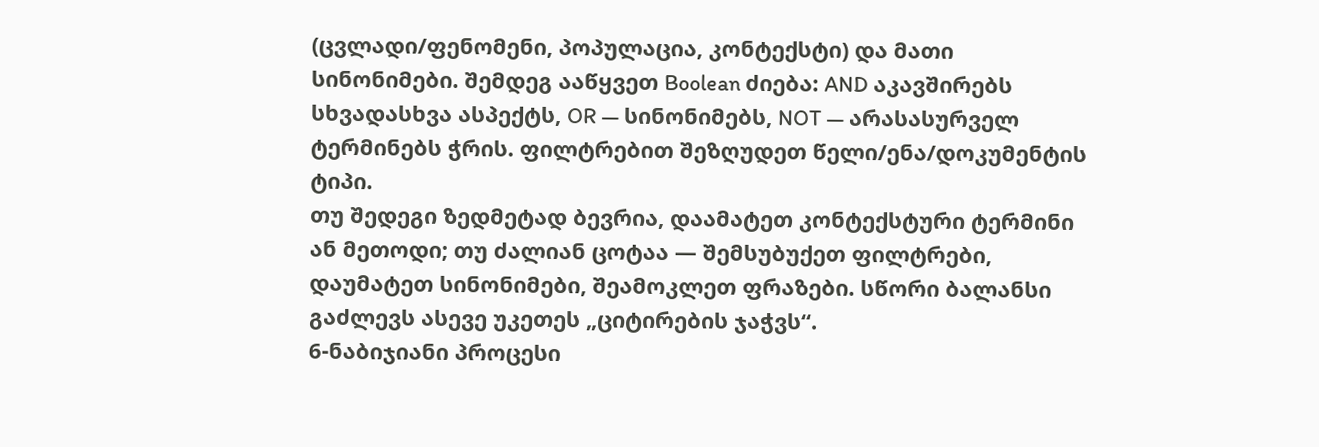(ცვლადი/ფენომენი, პოპულაცია, კონტექსტი) და მათი სინონიმები. შემდეგ ააწყვეთ Boolean ძიება: AND აკავშირებს სხვადასხვა ასპექტს, OR — სინონიმებს, NOT — არასასურველ ტერმინებს ჭრის. ფილტრებით შეზღუდეთ წელი/ენა/დოკუმენტის ტიპი.
თუ შედეგი ზედმეტად ბევრია, დაამატეთ კონტექსტური ტერმინი ან მეთოდი; თუ ძალიან ცოტაა — შემსუბუქეთ ფილტრები, დაუმატეთ სინონიმები, შეამოკლეთ ფრაზები. სწორი ბალანსი გაძლევს ასევე უკეთეს „ციტირების ჯაჭვს“.
6-ნაბიჯიანი პროცესი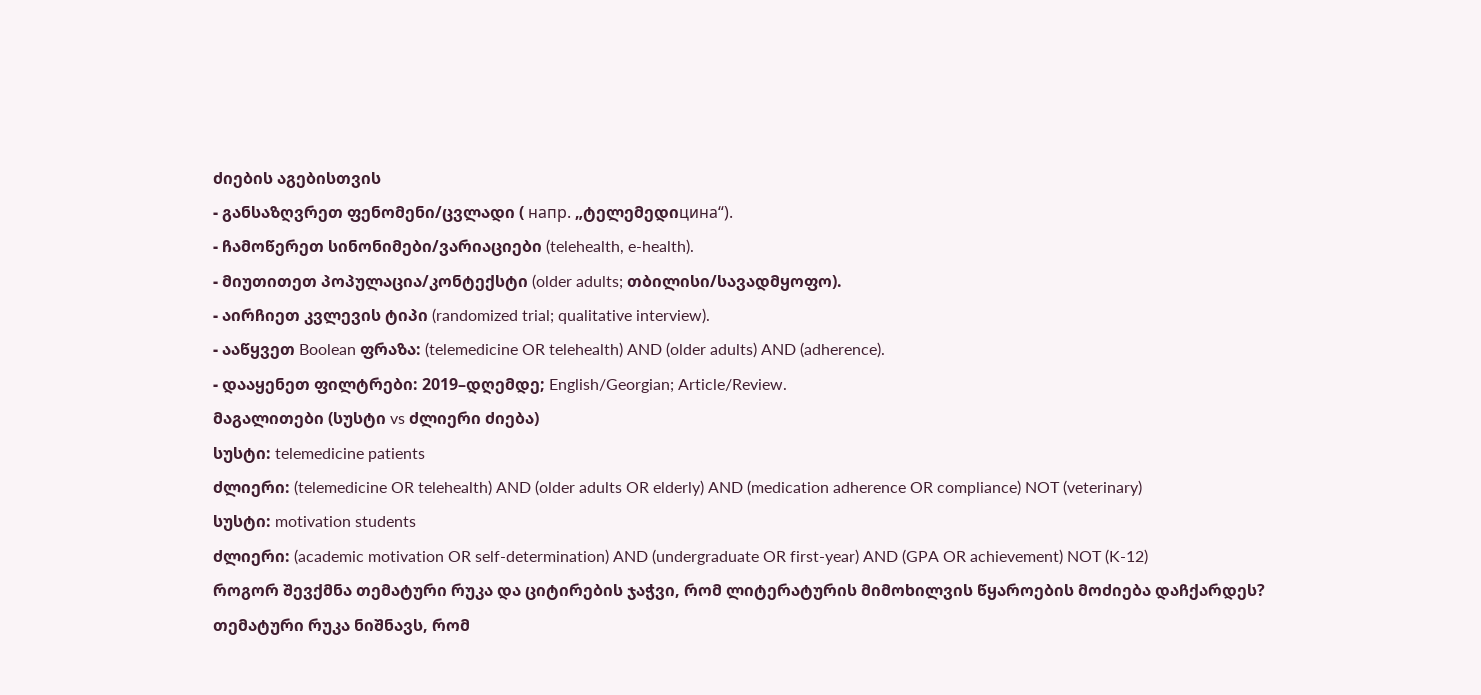ძიების აგებისთვის
- განსაზღვრეთ ფენომენი/ცვლადი ( напр. „ტელემედიцина“).
- ჩამოწერეთ სინონიმები/ვარიაციები (telehealth, e-health).
- მიუთითეთ პოპულაცია/კონტექსტი (older adults; თბილისი/სავადმყოფო).
- აირჩიეთ კვლევის ტიპი (randomized trial; qualitative interview).
- ააწყვეთ Boolean ფრაზა: (telemedicine OR telehealth) AND (older adults) AND (adherence).
- დააყენეთ ფილტრები: 2019–დღემდე; English/Georgian; Article/Review.
მაგალითები (სუსტი vs ძლიერი ძიება)
სუსტი: telemedicine patients
ძლიერი: (telemedicine OR telehealth) AND (older adults OR elderly) AND (medication adherence OR compliance) NOT (veterinary)
სუსტი: motivation students
ძლიერი: (academic motivation OR self-determination) AND (undergraduate OR first-year) AND (GPA OR achievement) NOT (K-12)
როგორ შევქმნა თემატური რუკა და ციტირების ჯაჭვი, რომ ლიტერატურის მიმოხილვის წყაროების მოძიება დაჩქარდეს?
თემატური რუკა ნიშნავს, რომ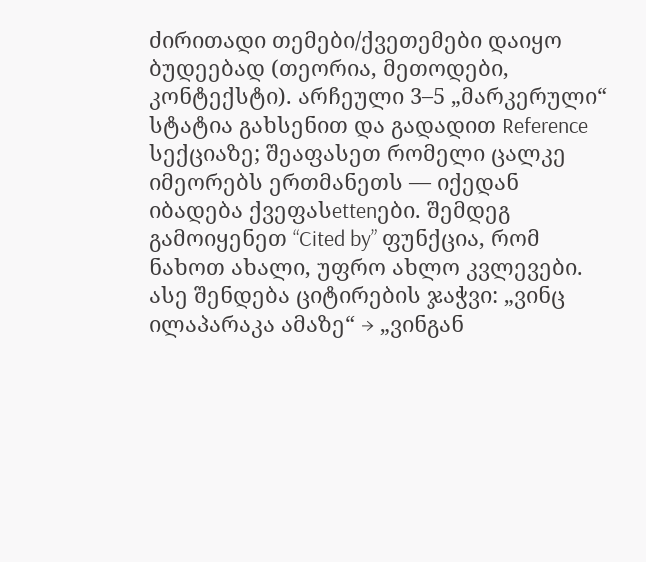ძირითადი თემები/ქვეთემები დაიყო ბუდეებად (თეორია, მეთოდები, კონტექსტი). არჩეული 3–5 „მარკერული“ სტატია გახსენით და გადადით Reference სექციაზე; შეაფასეთ რომელი ცალკე იმეორებს ერთმანეთს — იქედან იბადება ქვეფასettenები. შემდეგ გამოიყენეთ “Cited by” ფუნქცია, რომ ნახოთ ახალი, უფრო ახლო კვლევები.
ასე შენდება ციტირების ჯაჭვი: „ვინც ილაპარაკა ამაზე“ → „ვინგან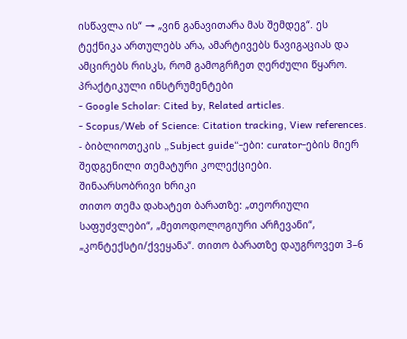ისწავლა ის“ → „ვინ განავითარა მას შემდეგ“. ეს ტექნიკა ართულებს არა, ამარტივებს ნავიგაციას და ამცირებს რისკს, რომ გამოგრჩეთ ღერძული წყარო.
პრაქტიკული ინსტრუმენტები
- Google Scholar: Cited by, Related articles.
- Scopus/Web of Science: Citation tracking, View references.
- ბიბლიოთეკის „Subject guide“-ები: curator-ების მიერ შედგენილი თემატური კოლექციები.
შინაარსობრივი ხრიკი
თითო თემა დახატეთ ბარათზე: „თეორიული საფუძვლები“, „მეთოდოლოგიური არჩევანი“, „კონტექსტი/ქვეყანა“. თითო ბარათზე დაუგროვეთ 3–6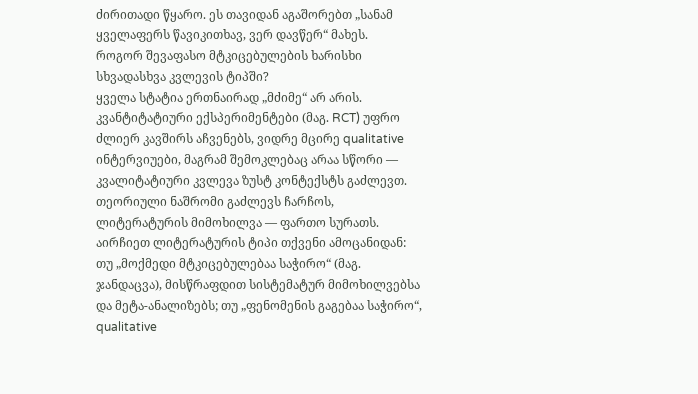ძირითადი წყარო. ეს თავიდან აგაშორებთ „სანამ ყველაფერს წავიკითხავ, ვერ დავწერ“ მახეს.
როგორ შევაფასო მტკიცებულების ხარისხი სხვადასხვა კვლევის ტიპში?
ყველა სტატია ერთნაირად „მძიმე“ არ არის. კვანტიტატიური ექსპერიმენტები (მაგ. RCT) უფრო ძლიერ კავშირს აჩვენებს, ვიდრე მცირე qualitative ინტერვიუები, მაგრამ შემოკლებაც არაა სწორი — კვალიტატიური კვლევა ზუსტ კონტექსტს გაძლევთ. თეორიული ნაშრომი გაძლევს ჩარჩოს, ლიტერატურის მიმოხილვა — ფართო სურათს.
აირჩიეთ ლიტერატურის ტიპი თქვენი ამოცანიდან: თუ „მოქმედი მტკიცებულებაა საჭირო“ (მაგ. ჯანდაცვა), მისწრაფდით სისტემატურ მიმოხილვებსა და მეტა-ანალიზებს; თუ „ფენომენის გაგებაა საჭირო“, qualitative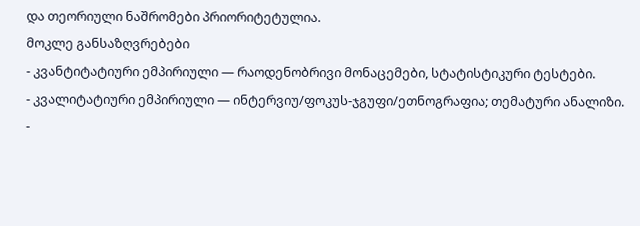და თეორიული ნაშრომები პრიორიტეტულია.
მოკლე განსაზღვრებები
- კვანტიტატიური ემპირიული — რაოდენობრივი მონაცემები, სტატისტიკური ტესტები.
- კვალიტატიური ემპირიული — ინტერვიუ/ფოკუს-ჯგუფი/ეთნოგრაფია; თემატური ანალიზი.
-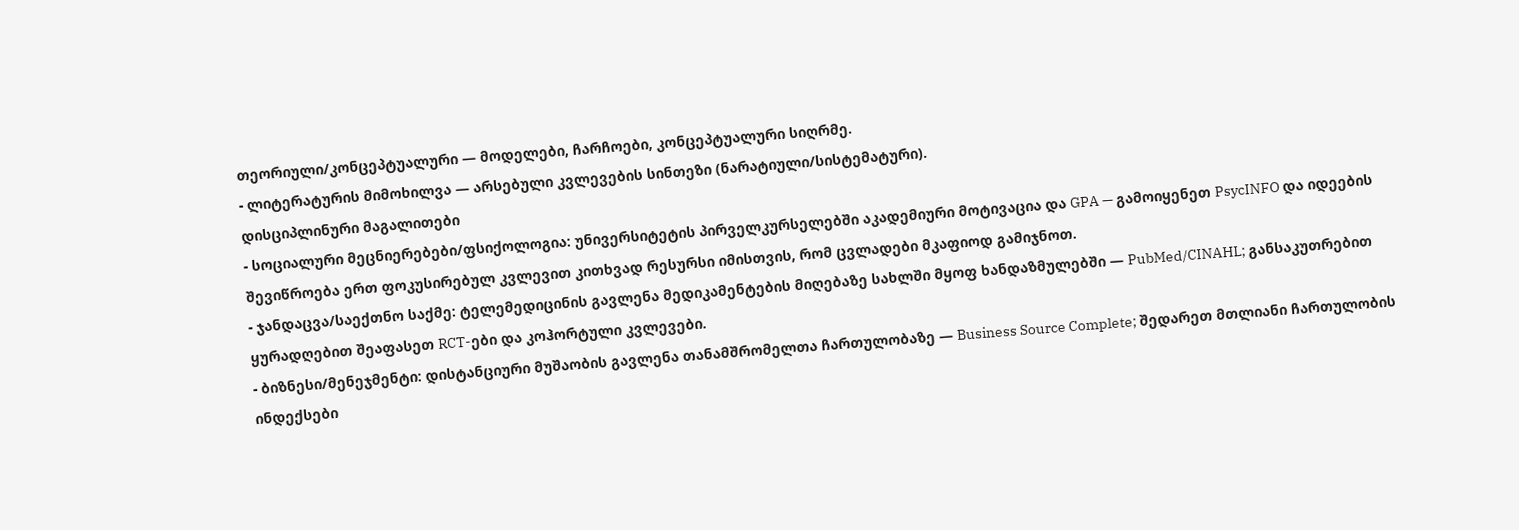თეორიული/კონცეპტუალური — მოდელები, ჩარჩოები, კონცეპტუალური სიღრმე.
- ლიტერატურის მიმოხილვა — არსებული კვლევების სინთეზი (ნარატიული/სისტემატური).
დისციპლინური მაგალითები
- სოციალური მეცნიერებები/ფსიქოლოგია: უნივერსიტეტის პირველკურსელებში აკადემიური მოტივაცია და GPA — გამოიყენეთ PsycINFO და იდეების შევიწროება ერთ ფოკუსირებულ კვლევით კითხვად რესურსი იმისთვის, რომ ცვლადები მკაფიოდ გამიჯნოთ.
- ჯანდაცვა/საექთნო საქმე: ტელემედიცინის გავლენა მედიკამენტების მიღებაზე სახლში მყოფ ხანდაზმულებში — PubMed/CINAHL; განსაკუთრებით ყურადღებით შეაფასეთ RCT-ები და კოჰორტული კვლევები.
- ბიზნესი/მენეჯმენტი: დისტანციური მუშაობის გავლენა თანამშრომელთა ჩართულობაზე — Business Source Complete; შედარეთ მთლიანი ჩართულობის ინდექსები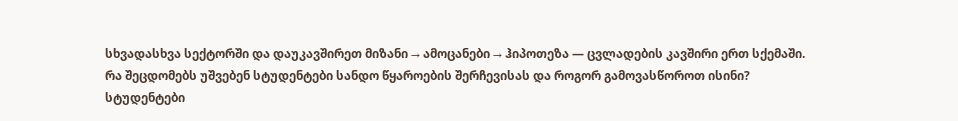სხვადასხვა სექტორში და დაუკავშირეთ მიზანი → ამოცანები → ჰიპოთეზა — ცვლადების კავშირი ერთ სქემაში.
რა შეცდომებს უშვებენ სტუდენტები სანდო წყაროების შერჩევისას და როგორ გამოვასწოროთ ისინი?
სტუდენტები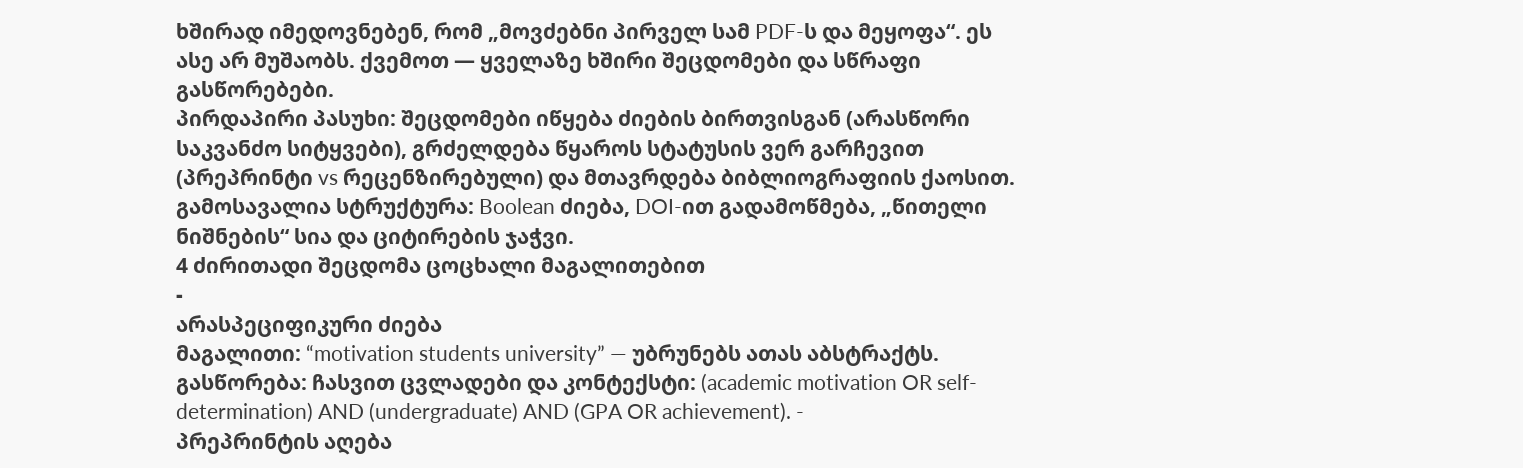ხშირად იმედოვნებენ, რომ „მოვძებნი პირველ სამ PDF-ს და მეყოფა“. ეს ასე არ მუშაობს. ქვემოთ — ყველაზე ხშირი შეცდომები და სწრაფი გასწორებები.
პირდაპირი პასუხი: შეცდომები იწყება ძიების ბირთვისგან (არასწორი საკვანძო სიტყვები), გრძელდება წყაროს სტატუსის ვერ გარჩევით (პრეპრინტი vs რეცენზირებული) და მთავრდება ბიბლიოგრაფიის ქაოსით. გამოსავალია სტრუქტურა: Boolean ძიება, DOI-ით გადამოწმება, „წითელი ნიშნების“ სია და ციტირების ჯაჭვი.
4 ძირითადი შეცდომა ცოცხალი მაგალითებით
-
არასპეციფიკური ძიება
მაგალითი: “motivation students university” — უბრუნებს ათას აბსტრაქტს.
გასწორება: ჩასვით ცვლადები და კონტექსტი: (academic motivation OR self-determination) AND (undergraduate) AND (GPA OR achievement). -
პრეპრინტის აღება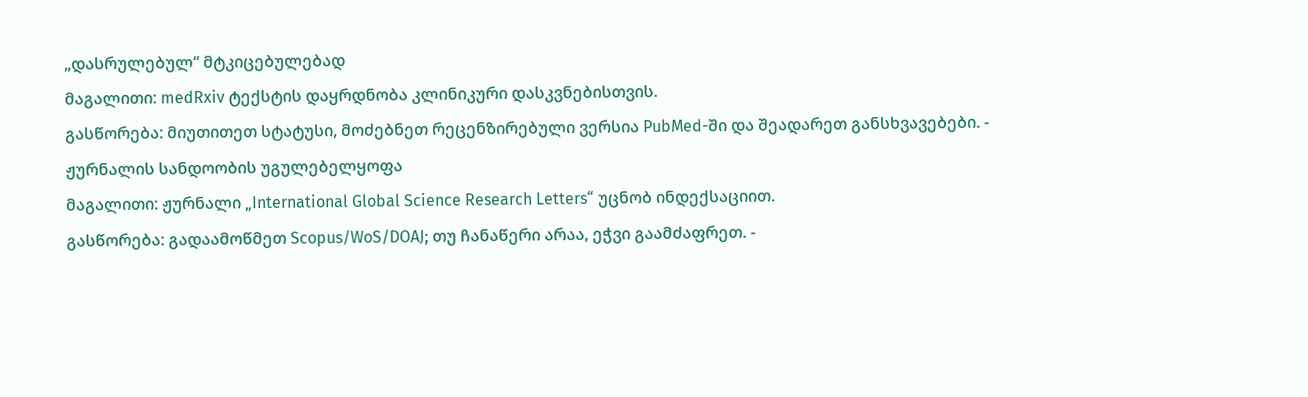„დასრულებულ“ მტკიცებულებად
მაგალითი: medRxiv ტექსტის დაყრდნობა კლინიკური დასკვნებისთვის.
გასწორება: მიუთითეთ სტატუსი, მოძებნეთ რეცენზირებული ვერსია PubMed-ში და შეადარეთ განსხვავებები. -
ჟურნალის სანდოობის უგულებელყოფა
მაგალითი: ჟურნალი „International Global Science Research Letters“ უცნობ ინდექსაციით.
გასწორება: გადაამოწმეთ Scopus/WoS/DOAJ; თუ ჩანაწერი არაა, ეჭვი გაამძაფრეთ. -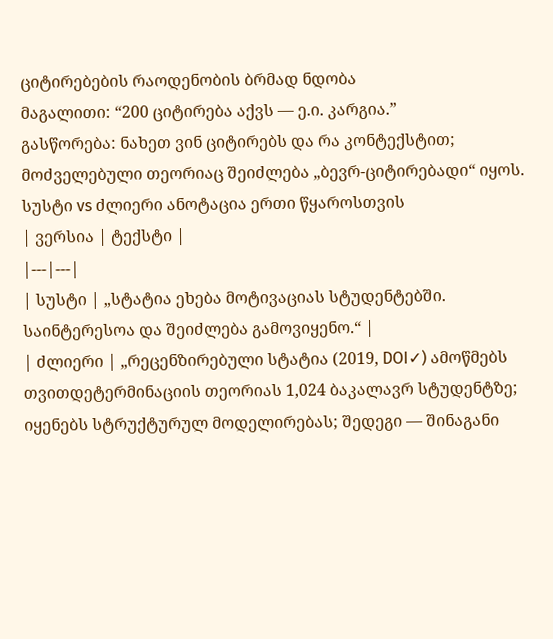ციტირებების რაოდენობის ბრმად ნდობა
მაგალითი: “200 ციტირება აქვს — ე.ი. კარგია.”
გასწორება: ნახეთ ვინ ციტირებს და რა კონტექსტით; მოძველებული თეორიაც შეიძლება „ბევრ-ციტირებადი“ იყოს.
სუსტი vs ძლიერი ანოტაცია ერთი წყაროსთვის
| ვერსია | ტექსტი |
|---|---|
| სუსტი | „სტატია ეხება მოტივაციას სტუდენტებში. საინტერესოა და შეიძლება გამოვიყენო.“ |
| ძლიერი | „რეცენზირებული სტატია (2019, DOI✓) ამოწმებს თვითდეტერმინაციის თეორიას 1,024 ბაკალავრ სტუდენტზე; იყენებს სტრუქტურულ მოდელირებას; შედეგი — შინაგანი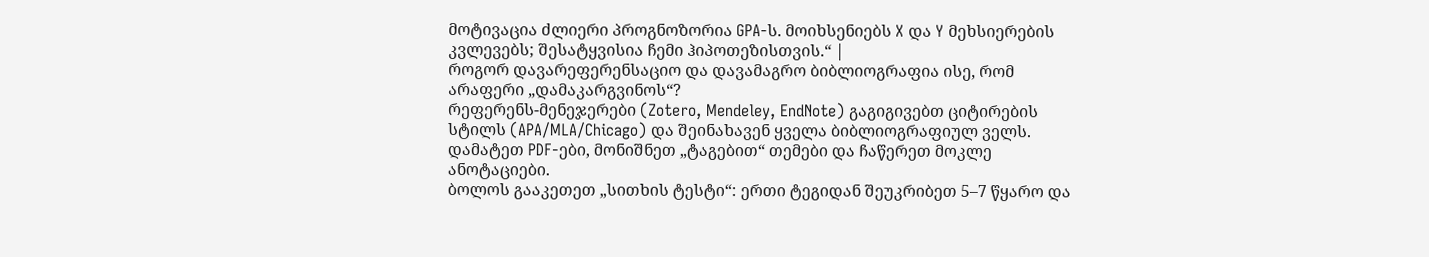მოტივაცია ძლიერი პროგნოზორია GPA-ს. მოიხსენიებს X და Y მეხსიერების კვლევებს; შესატყვისია ჩემი ჰიპოთეზისთვის.“ |
როგორ დავარეფერენსაციო და დავამაგრო ბიბლიოგრაფია ისე, რომ არაფერი „დამაკარგვინოს“?
რეფერენს-მენეჯერები (Zotero, Mendeley, EndNote) გაგიგივებთ ციტირების სტილს (APA/MLA/Chicago) და შეინახავენ ყველა ბიბლიოგრაფიულ ველს. დამატეთ PDF-ები, მონიშნეთ „ტაგებით“ თემები და ჩაწერეთ მოკლე ანოტაციები.
ბოლოს გააკეთეთ „სითხის ტესტი“: ერთი ტეგიდან შეუკრიბეთ 5–7 წყარო და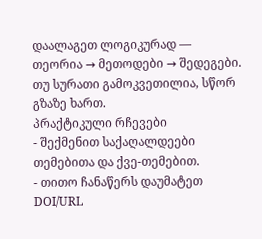დაალაგეთ ლოგიკურად — თეორია → მეთოდები → შედეგები. თუ სურათი გამოკვეთილია, სწორ გზაზე ხართ.
პრაქტიკული რჩევები
- შექმენით საქაღალდეები თემებითა და ქვე-თემებით.
- თითო ჩანაწერს დაუმატეთ DOI/URL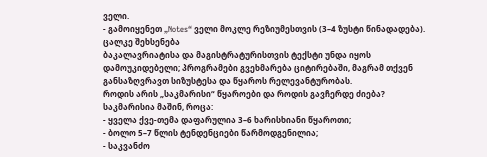ველი.
- გამოიყენეთ „Notes“ ველი მოკლე რეზიუმესთვის (3–4 ზუსტი წინადადება).
ცალკე შეხსენება
ბაკალავრიატისა და მაგისტრატურისთვის ტექსტი უნდა იყოს დამოუკიდებელი; პროგრამები გვეხმარება ციტირებაში, მაგრამ თქვენ განსაზღვრავთ სიზუსტესა და წყაროს რელევანტურობას.
როდის არის „საკმარისი“ წყაროები და როდის გავჩერდე ძიება?
საკმარისია მაშინ, როცა:
- ყველა ქვე-თემა დაფარულია 3–6 ხარისხიანი წყაროთი;
- ბოლო 5–7 წლის ტენდენციები წარმოდგენილია;
- საკვანძო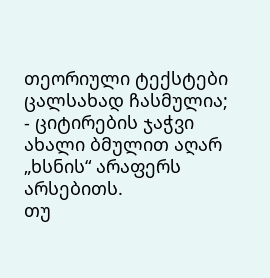თეორიული ტექსტები ცალსახად ჩასმულია;
- ციტირების ჯაჭვი ახალი ბმულით აღარ „ხსნის“ არაფერს არსებითს.
თუ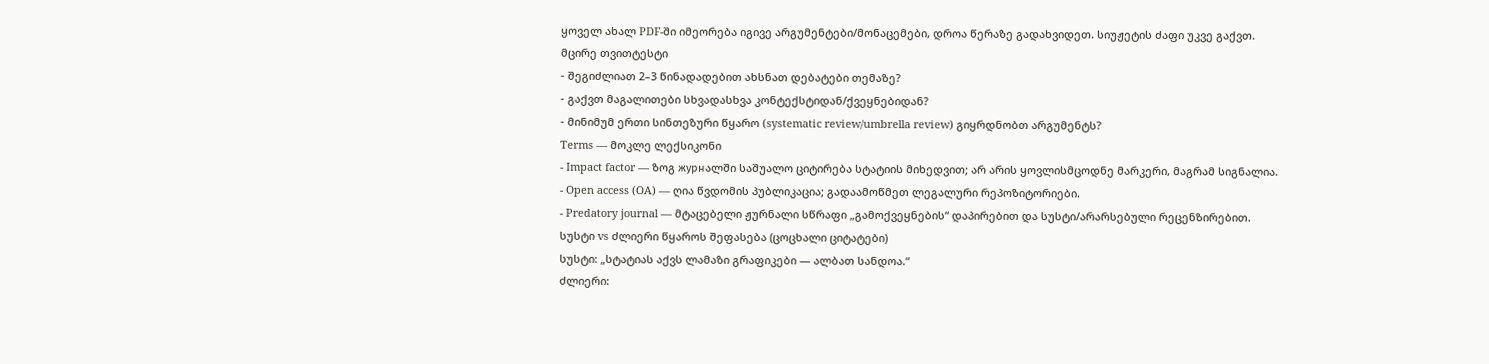ყოველ ახალ PDF-ში იმეორება იგივე არგუმენტები/მონაცემები, დროა წერაზე გადახვიდეთ. სიუჟეტის ძაფი უკვე გაქვთ.
მცირე თვითტესტი
- შეგიძლიათ 2–3 წინადადებით ახსნათ დებატები თემაზე?
- გაქვთ მაგალითები სხვადასხვა კონტექსტიდან/ქვეყნებიდან?
- მინიმუმ ერთი სინთეზური წყარო (systematic review/umbrella review) გიყრდნობთ არგუმენტს?
Terms — მოკლე ლექსიკონი
- Impact factor — ზოგ журнალში საშუალო ციტირება სტატიის მიხედვით; არ არის ყოვლისმცოდნე მარკერი, მაგრამ სიგნალია.
- Open access (OA) — ღია წვდომის პუბლიკაცია; გადაამოწმეთ ლეგალური რეპოზიტორიები.
- Predatory journal — მტაცებელი ჟურნალი სწრაფი „გამოქვეყნების“ დაპირებით და სუსტი/არარსებული რეცენზირებით.
სუსტი vs ძლიერი წყაროს შეფასება (ცოცხალი ციტატები)
სუსტი: „სტატიას აქვს ლამაზი გრაფიკები — ალბათ სანდოა.“
ძლიერი: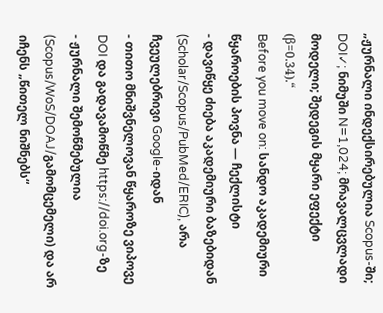„ჟურნალი ინდექსირებულია Scopus-ში; DOI✓; ნიმუში N=1,024; მრავალცვლადი მოდელი; შედეგის მყარი ეფექტი (β=0.34).“
Before you move on: სანდო აკადემიური წყაროების პოვნა — ჩექლისტი
- დავიწყე ძიება აკადემიური ბაზებიდან (Scholar/Scopus/PubMed/ERIC), არა ჩვეულებრივი Google-იდან
- თითო მნიშვნელოვან წყაროზე ვიპოვე DOI და გადავამოწმე https://doi.org-ზე
- ჟურნალი შემოწმებულია (Scopus/WoS/DOAJ/გამომცემელი) და არ იჩენს „წითელ ნიშნებს“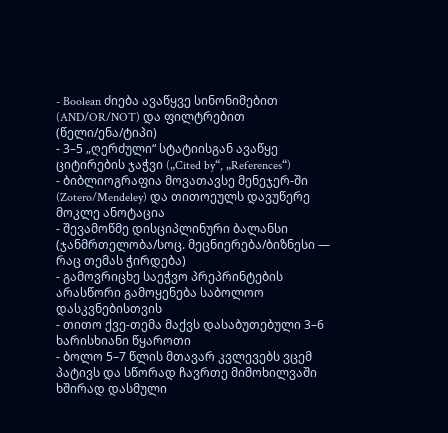- Boolean ძიება ავაწყვე სინონიმებით (AND/OR/NOT) და ფილტრებით (წელი/ენა/ტიპი)
- 3–5 „ღერძული“ სტატიისგან ავაწყე ციტირების ჯაჭვი („Cited by“, „References“)
- ბიბლიოგრაფია მოვათავსე მენეჯერ-ში (Zotero/Mendeley) და თითოეულს დავუწერე მოკლე ანოტაცია
- შევამოწმე დისციპლინური ბალანსი (ჯანმრთელობა/სოც. მეცნიერება/ბიზნესი — რაც თემას ჭირდება)
- გამოვრიცხე საეჭვო პრეპრინტების არასწორი გამოყენება საბოლოო დასკვნებისთვის
- თითო ქვე-თემა მაქვს დასაბუთებული 3–6 ხარისხიანი წყაროთი
- ბოლო 5–7 წლის მთავარ კვლევებს ვცემ პატივს და სწორად ჩავრთე მიმოხილვაში
ხშირად დასმული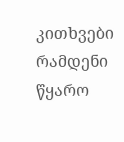კითხვები
რამდენი წყარო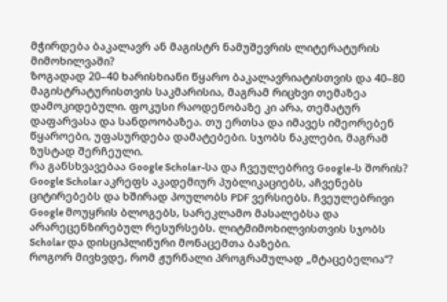მჭირდება ბაკალავრ ან მაგისტრ ნამუშევრის ლიტერატურის მიმოხილვაში?
ზოგადად 20–40 ხარისხიანი წყარო ბაკალავრიატისთვის და 40–80 მაგისტრატურისთვის საკმარისია, მაგრამ რიცხვი თემაზეა დამოკიდებული. ფოკუსი რაოდენობაზე კი არა, თემატურ დაფარვასა და სანდოობაზეა. თუ ერთსა და იმავეს იმეორებენ წყაროები, უფასურდება დამატებები. სჯობს ნაკლები, მაგრამ ზუსტად შერჩეული.
რა განსხვავებაა Google Scholar-სა და ჩვეულებრივ Google-ს შორის?
Google Scholar აკრეფს აკადემიურ პუბლიკაციებს, აჩვენებს ციტირებებს და ხშირად პოულობს PDF ვერსიებს. ჩვეულებრივი Google მოუყრის ბლოგებს, სარეკლამო მასალებსა და არარეცენზირებულ რესურსებს. ლიტმიმოხილვისთვის სჯობს Scholar და დისციპლინური მონაცემთა ბაზები.
როგორ მივხვდე, რომ ჟურნალი პროგრამულად „მტაცებელია“?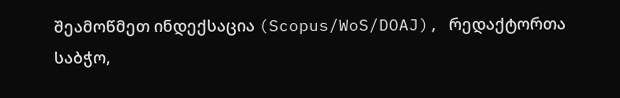შეამოწმეთ ინდექსაცია (Scopus/WoS/DOAJ), რედაქტორთა საბჭო,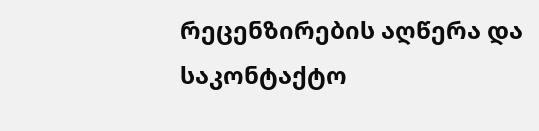რეცენზირების აღწერა და საკონტაქტო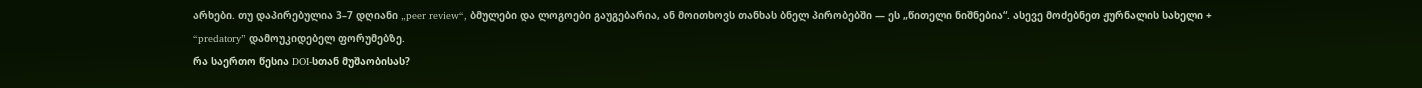არხები. თუ დაპირებულია 3–7 დღიანი „peer review“, ბმულები და ლოგოები გაუგებარია, ან მოითხოვს თანხას ბნელ პირობებში — ეს „წითელი ნიშნებია“. ასევე მოძებნეთ ჟურნალის სახელი + “predatory” დამოუკიდებელ ფორუმებზე.
რა საერთო წესია DOI-სთან მუშაობისას?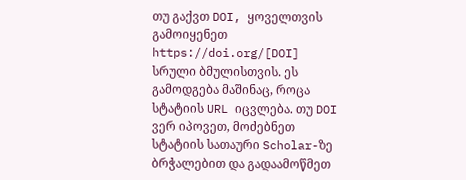თუ გაქვთ DOI, ყოველთვის გამოიყენეთ https://doi.org/[DOI] სრული ბმულისთვის. ეს გამოდგება მაშინაც, როცა სტატიის URL იცვლება. თუ DOI ვერ იპოვეთ, მოძებნეთ სტატიის სათაური Scholar-ზე ბრჭალებით და გადაამოწმეთ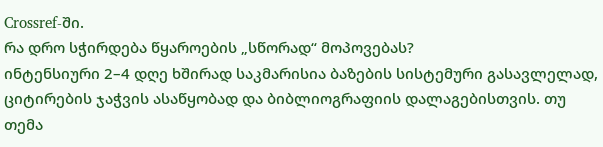Crossref-ში.
რა დრო სჭირდება წყაროების „სწორად“ მოპოვებას?
ინტენსიური 2–4 დღე ხშირად საკმარისია ბაზების სისტემური გასავლელად, ციტირების ჯაჭვის ასაწყობად და ბიბლიოგრაფიის დალაგებისთვის. თუ თემა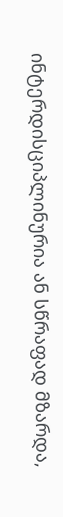ინტერდისციპლინურია ან სწრაფად მზარდა,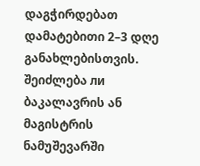დაგჭირდებათ დამატებითი 2–3 დღე განახლებისთვის.
შეიძლება ли ბაკალავრის ან მაგისტრის ნამუშევარში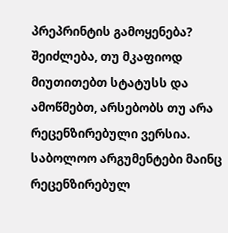პრეპრინტის გამოყენება?
შეიძლება, თუ მკაფიოდ მიუთითებთ სტატუსს და ამოწმებთ, არსებობს თუ არა რეცენზირებული ვერსია. საბოლოო არგუმენტები მაინც რეცენზირებულ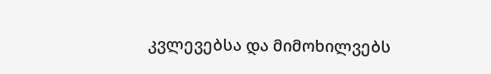კვლევებსა და მიმოხილვებს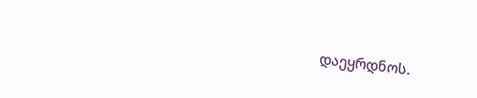დაეყრდნოს.